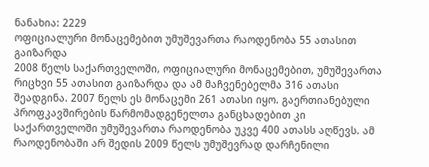ნანახია: 2229
ოფიციალური მონაცემებით უმუშევართა რაოდენობა 55 ათასით გაიზარდა
2008 წელს საქართველოში, ოფიციალური მონაცემებით, უმუშევართა რიცხვი 55 ათასით გაიზარდა და ამ მაჩვენებელმა 316 ათასი შეადგინა. 2007 წელს ეს მონაცემი 261 ათასი იყო. გაერთიანებული პროფკავშირების წარმომადგენელთა განცხადებით კი საქართველოში უმუშევართა რაოდენობა უკვე 400 ათასს აღწევს. ამ რაოდენობაში არ შედის 2009 წელს უმუშევრად დარჩენილი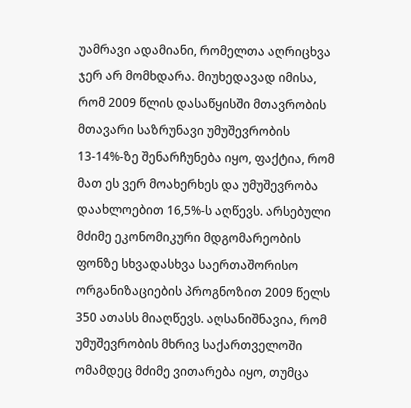უამრავი ადამიანი, რომელთა აღრიცხვა ჯერ არ მომხდარა. მიუხედავად იმისა, რომ 2009 წლის დასაწყისში მთავრობის მთავარი საზრუნავი უმუშევრობის 13-14%-ზე შენარჩუნება იყო, ფაქტია, რომ მათ ეს ვერ მოახერხეს და უმუშევრობა დაახლოებით 16,5%-ს აღწევს. არსებული მძიმე ეკონომიკური მდგომარეობის ფონზე სხვადასხვა საერთაშორისო ორგანიზაციების პროგნოზით 2009 წელს 350 ათასს მიაღწევს. აღსანიშნავია, რომ უმუშევრობის მხრივ საქართველოში ომამდეც მძიმე ვითარება იყო, თუმცა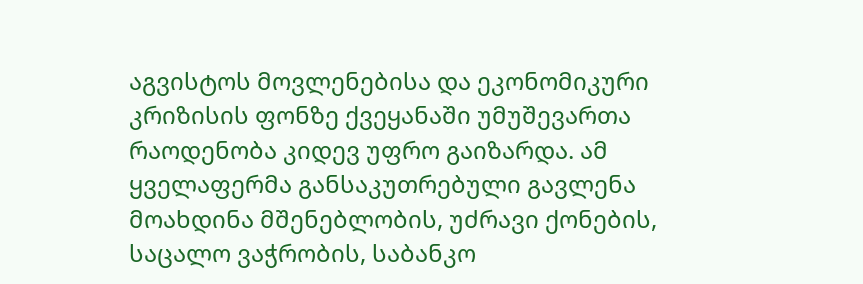აგვისტოს მოვლენებისა და ეკონომიკური კრიზისის ფონზე ქვეყანაში უმუშევართა რაოდენობა კიდევ უფრო გაიზარდა. ამ ყველაფერმა განსაკუთრებული გავლენა მოახდინა მშენებლობის, უძრავი ქონების, საცალო ვაჭრობის, საბანკო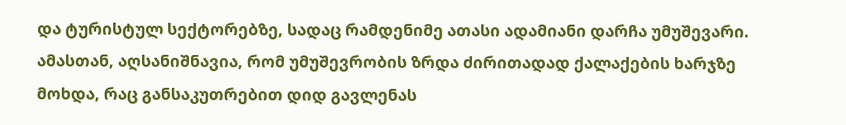და ტურისტულ სექტორებზე, სადაც რამდენიმე ათასი ადამიანი დარჩა უმუშევარი. ამასთან, აღსანიშნავია, რომ უმუშევრობის ზრდა ძირითადად ქალაქების ხარჯზე მოხდა, რაც განსაკუთრებით დიდ გავლენას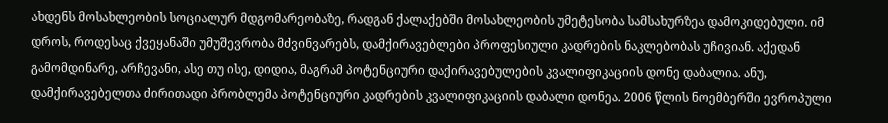ახდენს მოსახლეობის სოციალურ მდგომარეობაზე, რადგან ქალაქებში მოსახლეობის უმეტესობა სამსახურზეა დამოკიდებული. იმ დროს, როდესაც ქვეყანაში უმუშევრობა მძვინვარებს, დამქირავებლები პროფესიული კადრების ნაკლებობას უჩივიან. აქედან გამომდინარე, არჩევანი, ასე თუ ისე, დიდია, მაგრამ პოტენციური დაქირავებულების კვალიფიკაციის დონე დაბალია. ანუ, დამქირავებელთა ძირითადი პრობლემა პოტენციური კადრების კვალიფიკაციის დაბალი დონეა. 2006 წლის ნოემბერში ევროპული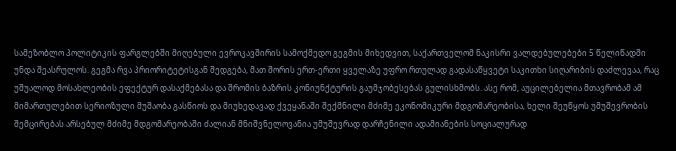სამეზობლო პოლიტიკის ფარგლებში მიღებული ევროკავშირის სამოქმედო გეგმის მიხედვით, საქართველომ ნაკისრი ვალდებულებები 5 წელიწადში უნდა შეასრულოს. გეგმა რვა პრიორიტეტისგან შედგება, მათ შორის ერთ-ერთი ყველაზე უფრო რთულად გადასაწყვეტი საკითხი სიღარიბის დაძლევაა, რაც უშუალოდ მოსახლეობის ეფექტურ დასაქმებასა და შრომის ბაზრის კონიუნქტურის გაუმჯობესებას გულისხმობს. ასე რომ, აუცილებელია მთავრობამ ამ მიმართულებით სერიოზული მუშაობა გასწიოს და მიუხედავად ქვეყანაში შექმნილი მძიმე ეკონომიკური მდგომარეობისა, ხელი შეუწყოს უმუშევრობის შემცირებას არსებულ მძიმე მდგომარეობაში ძალიან მნიშვნელოვანია უმუშევრად დარჩენილი ადამიანების სოციალურად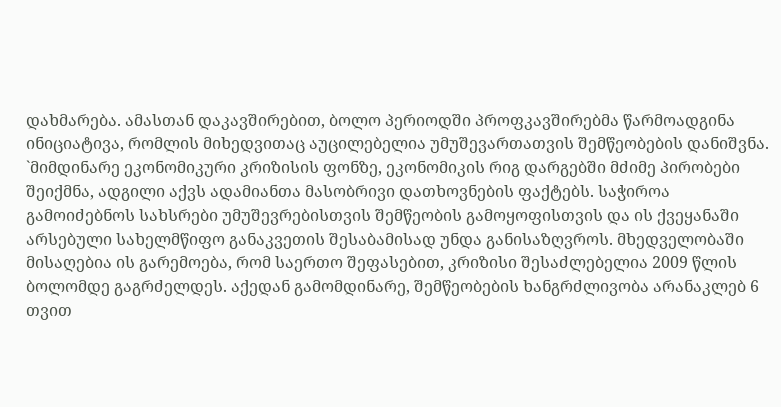დახმარება. ამასთან დაკავშირებით, ბოლო პერიოდში პროფკავშირებმა წარმოადგინა ინიციატივა, რომლის მიხედვითაც აუცილებელია უმუშევართათვის შემწეობების დანიშვნა. `მიმდინარე ეკონომიკური კრიზისის ფონზე, ეკონომიკის რიგ დარგებში მძიმე პირობები შეიქმნა, ადგილი აქვს ადამიანთა მასობრივი დათხოვნების ფაქტებს. საჭიროა გამოიძებნოს სახსრები უმუშევრებისთვის შემწეობის გამოყოფისთვის და ის ქვეყანაში არსებული სახელმწიფო განაკვეთის შესაბამისად უნდა განისაზღვროს. მხედველობაში მისაღებია ის გარემოება, რომ საერთო შეფასებით, კრიზისი შესაძლებელია 2009 წლის ბოლომდე გაგრძელდეს. აქედან გამომდინარე, შემწეობების ხანგრძლივობა არანაკლებ 6 თვით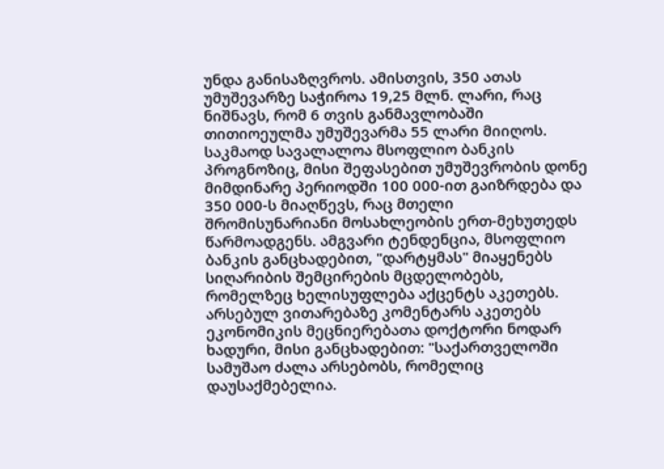უნდა განისაზღვროს. ამისთვის, 350 ათას უმუშევარზე საჭიროა 19,25 მლნ. ლარი, რაც ნიშნავს, რომ 6 თვის განმავლობაში თითიოეულმა უმუშევარმა 55 ლარი მიიღოს. საკმაოდ სავალალოა მსოფლიო ბანკის პროგნოზიც, მისი შეფასებით უმუშევრობის დონე მიმდინარე პერიოდში 100 000-ით გაიზრდება და 350 000-ს მიაღწევს, რაც მთელი შრომისუნარიანი მოსახლეობის ერთ-მეხუთედს წარმოადგენს. ამგვარი ტენდენცია, მსოფლიო ბანკის განცხადებით, "დარტყმას" მიაყენებს სიღარიბის შემცირების მცდელობებს, რომელზეც ხელისუფლება აქცენტს აკეთებს. არსებულ ვითარებაზე კომენტარს აკეთებს ეკონომიკის მეცნიერებათა დოქტორი ნოდარ ხადური, მისი განცხადებით: "საქართველოში სამუშაო ძალა არსებობს, რომელიც დაუსაქმებელია.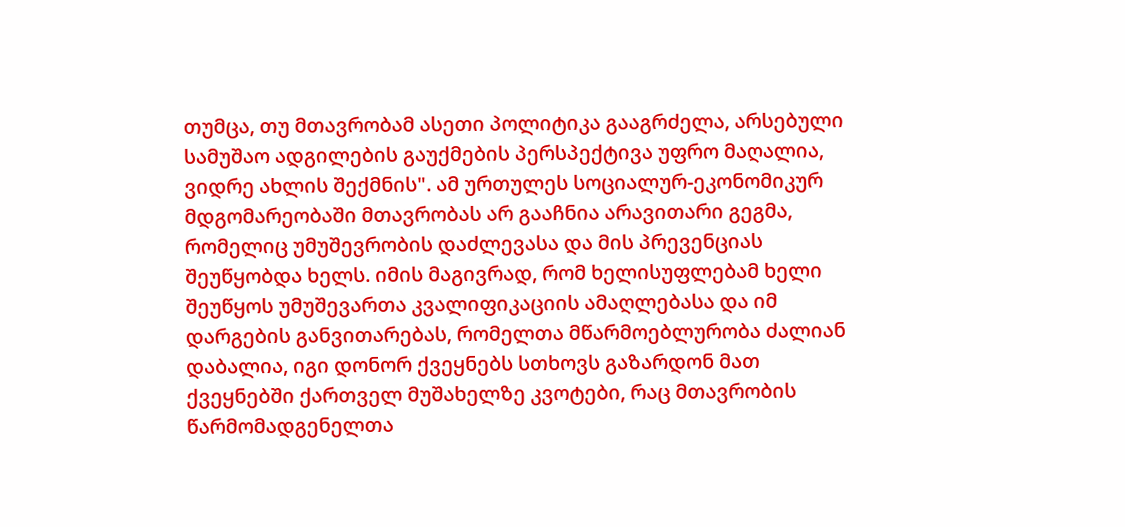თუმცა, თუ მთავრობამ ასეთი პოლიტიკა გააგრძელა, არსებული სამუშაო ადგილების გაუქმების პერსპექტივა უფრო მაღალია, ვიდრე ახლის შექმნის". ამ ურთულეს სოციალურ-ეკონომიკურ მდგომარეობაში მთავრობას არ გააჩნია არავითარი გეგმა, რომელიც უმუშევრობის დაძლევასა და მის პრევენციას შეუწყობდა ხელს. იმის მაგივრად, რომ ხელისუფლებამ ხელი შეუწყოს უმუშევართა კვალიფიკაციის ამაღლებასა და იმ დარგების განვითარებას, რომელთა მწარმოებლურობა ძალიან დაბალია, იგი დონორ ქვეყნებს სთხოვს გაზარდონ მათ ქვეყნებში ქართველ მუშახელზე კვოტები, რაც მთავრობის წარმომადგენელთა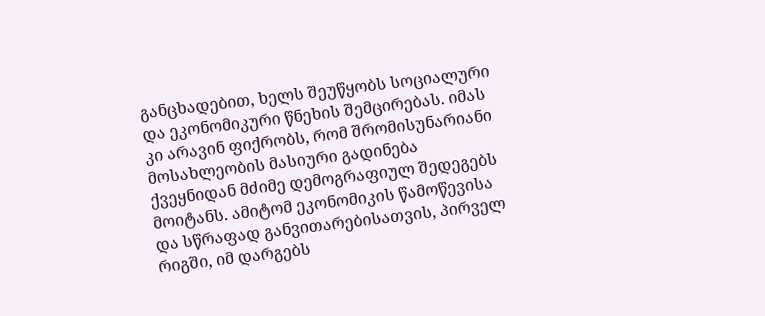განცხადებით, ხელს შეუწყობს სოციალური და ეკონომიკური წნეხის შემცირებას. იმას კი არავინ ფიქრობს, რომ შრომისუნარიანი მოსახლეობის მასიური გადინება ქვეყნიდან მძიმე დემოგრაფიულ შედეგებს მოიტანს. ამიტომ ეკონომიკის წამოწევისა და სწრაფად განვითარებისათვის, პირველ რიგში, იმ დარგებს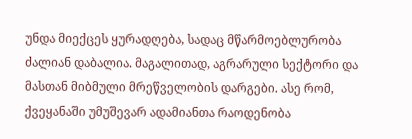უნდა მიექცეს ყურადღება, სადაც მწარმოებლურობა ძალიან დაბალია. მაგალითად, აგრარული სექტორი და მასთან მიბმული მრეწველობის დარგები. ასე რომ, ქვეყანაში უმუშევარ ადამიანთა რაოდენობა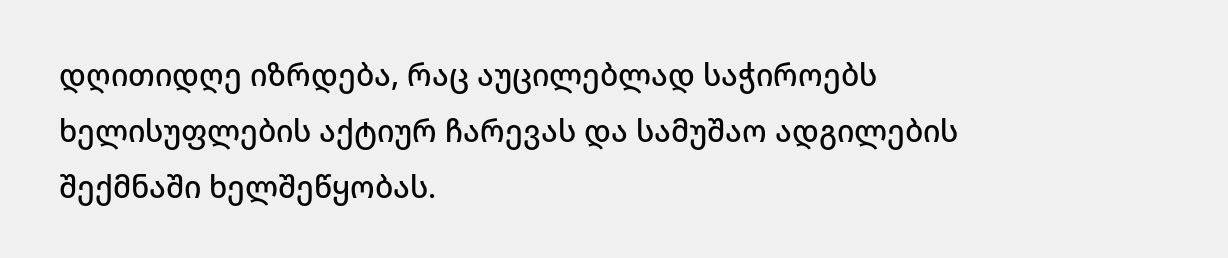დღითიდღე იზრდება, რაც აუცილებლად საჭიროებს ხელისუფლების აქტიურ ჩარევას და სამუშაო ადგილების შექმნაში ხელშეწყობას.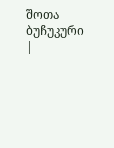შოთა ბუჩუკური
|